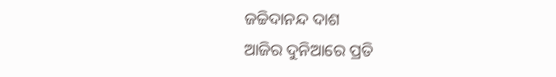ଜଚ୍ଚିଦାନନ୍ଦ ଦାଶ
ଆଜିର ଦୁନିଆରେ ପ୍ରତି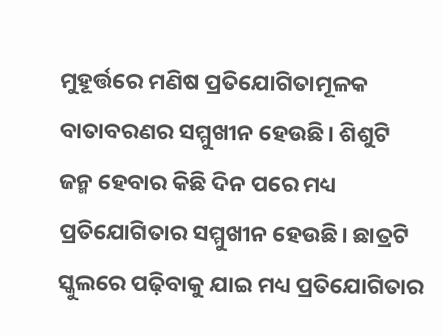ମୁହୂର୍ତ୍ତରେ ମଣିଷ ପ୍ରତିଯୋଗିତାମୂଳକ ବାତାବରଣର ସମ୍ମୁଖୀନ ହେଉଛି। ଶିଶୁଟି ଜନ୍ମ ହେବାର କିଛି ଦିନ ପରେ ମଧ୍ୟ ପ୍ରତିଯୋଗିତାର ସମ୍ମୁଖୀନ ହେଉଛି। ଛାତ୍ରଟି ସ୍କୁଲରେ ପଢ଼ିବାକୁ ଯାଇ ମଧ୍ୟ ପ୍ରତିଯୋଗିତାର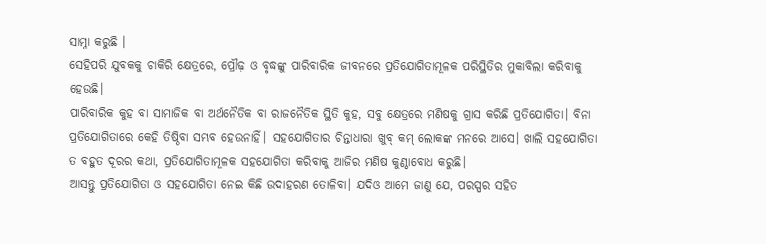ସାମ୍ନା କରୁଛି ।
ସେହିପରି ଯୁବକକୁ ଚାକିରି କ୍ଷେତ୍ରରେ, ପ୍ରୌଢ଼ ଓ ବୃଦ୍ଧଙ୍କୁ ପାରିବାରିକ ଜୀବନରେ ପ୍ରତିଯୋଗିତାମୂଳକ ପରିସ୍ଥିତିର ମୁକାବିଲା କରିବାକୁ ହେଉଛି।
ପାରିବାରିକ କୁହ ବା ସାମାଜିକ ବା ଅର୍ଥନୈତିକ ବା ରାଜନୈତିକ ସ୍ଥିତି କୁହ, ସବୁ କ୍ଷେତ୍ରରେ ମଣିଷକୁ ଗ୍ରାସ କରିଛି ପ୍ରତିଯୋଗିତା। ବିନା ପ୍ରତିଯୋଗିତାରେ କେହି ତିଷ୍ଠିବା ସମ୍ଭବ ହେଉନାହିଁ। ସହଯୋଗିତାର ଚିନ୍ତାଧାରା ଖୁବ୍ କମ୍ ଲୋକଙ୍କ ମନରେ ଆସେ। ଖାଲି ସହଯୋଗିତା ତ ବହୁତ ଦୂରର କଥା, ପ୍ରତିଯୋଗିତାମୂଳକ ସହଯୋଗିତା କରିବାକୁ ଆଜିର ମଣିଷ କୁଣ୍ଠାବୋଧ କରୁଛି।
ଆସନ୍ତୁ ପ୍ରତିଯୋଗିତା ଓ ସହଯୋଗିତା ନେଇ କିଛି ଉଦାହରଣ ତୋଳିବା। ଯଦିଓ ଆମେ ଜାଣୁ ଯେ, ପରସ୍ପର ସହିତ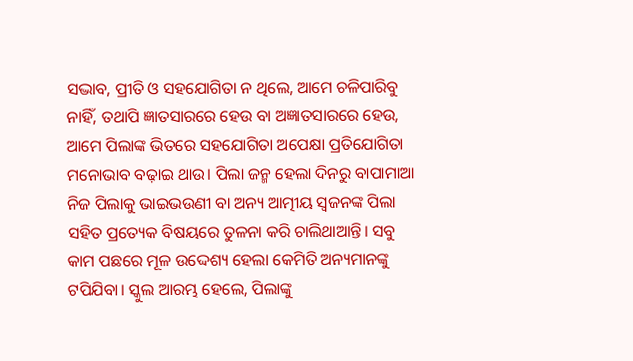ସଦ୍ଭାବ, ପ୍ରୀତି ଓ ସହଯୋଗିତା ନ ଥିଲେ, ଆମେ ଚଳିପାରିବୁ ନାହିଁ, ତଥାପି ଜ୍ଞାତସାରରେ ହେଉ ବା ଅଜ୍ଞାତସାରରେ ହେଉ, ଆମେ ପିଲାଙ୍କ ଭିତରେ ସହଯୋଗିତା ଅପେକ୍ଷା ପ୍ରତିଯୋଗିତା ମନୋଭାବ ବଢ଼ାଇ ଥାଉ। ପିଲା ଜନ୍ମ ହେଲା ଦିନରୁ ବାପାମାଆ ନିଜ ପିଲାକୁ ଭାଇଭଉଣୀ ବା ଅନ୍ୟ ଆତ୍ମୀୟ ସ୍ବଜନଙ୍କ ପିଲା ସହିତ ପ୍ରତ୍ୟେକ ବିଷୟରେ ତୁଳନା କରି ଚାଲିଥାଆନ୍ତି। ସବୁ କାମ ପଛରେ ମୂଳ ଉଦ୍ଦେଶ୍ୟ ହେଲା କେମିତି ଅନ୍ୟମାନଙ୍କୁ ଟପିଯିବା। ସ୍କୁଲ ଆରମ୍ଭ ହେଲେ, ପିଲାଙ୍କୁ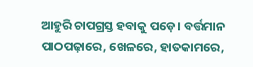ଆହୁରି ଚାପଗ୍ରସ୍ତ ହବାକୁ ପଡ଼େ। ବର୍ତ୍ତମାନ ପାଠପଢ଼ାରେ, ଖେଳରେ, ହାତକାମରେ,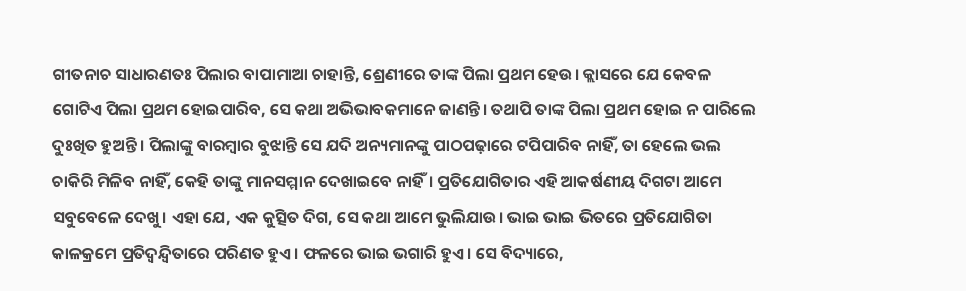ଗୀତନାଚ ସାଧାରଣତଃ ପିଲାର ବାପାମାଆ ଚାହାନ୍ତି, ଶ୍ରେଣୀରେ ତାଙ୍କ ପିଲା ପ୍ରଥମ ହେଉ। କ୍ଲାସରେ ଯେ କେବଳ ଗୋଟିଏ ପିଲା ପ୍ରଥମ ହୋଇପାରିବ, ସେ କଥା ଅଭିଭାବକମାନେ ଜାଣନ୍ତି। ତଥାପି ତାଙ୍କ ପିଲା ପ୍ରଥମ ହୋଇ ନ ପାରିଲେ ଦୁଃଖିତ ହୁଅନ୍ତି। ପିଲାଙ୍କୁ ବାରମ୍ବାର ବୁଝାନ୍ତି ସେ ଯଦି ଅନ୍ୟମାନଙ୍କୁ ପାଠପଢ଼ାରେ ଟପିପାରିବ ନାହିଁ, ତା ହେଲେ ଭଲ ଚାକିରି ମିଳିବ ନାହିଁ, କେହି ତାଙ୍କୁ ମାନସମ୍ମାନ ଦେଖାଇବେ ନାହିଁ। ପ୍ରତିଯୋଗିତାର ଏହି ଆକର୍ଷଣୀୟ ଦିଗଟା ଆମେ ସବୁବେଳେ ଦେଖୁ। ଏହା ଯେ, ଏକ କୁତ୍ସିତ ଦିଗ, ସେ କଥା ଆମେ ଭୁଲିଯାଉ। ଭାଇ ଭାଇ ଭିତରେ ପ୍ରତିଯୋଗିତା କାଳକ୍ରମେ ପ୍ରତିଦ୍ୱନ୍ଦ୍ୱିତାରେ ପରିଣତ ହୁଏ। ଫଳରେ ଭାଇ ଭଗାରି ହୁଏ। ସେ ବିଦ୍ୟାରେ,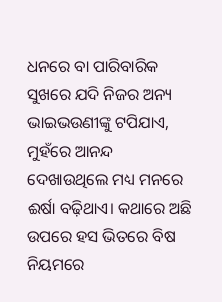ଧନରେ ବା ପାରିବାରିକ ସୁଖରେ ଯଦି ନିଜର ଅନ୍ୟ ଭାଇଭଉଣୀଙ୍କୁ ଟପିଯାଏ, ମୁହଁରେ ଆନନ୍ଦ ଦେଖାଉଥିଲେ ମଧ୍ୟ ମନରେ ଈର୍ଷା ବଢ଼ିଥାଏ। କଥାରେ ଅଛି ଉପରେ ହସ ଭିତରେ ବିଷ ନିୟମରେ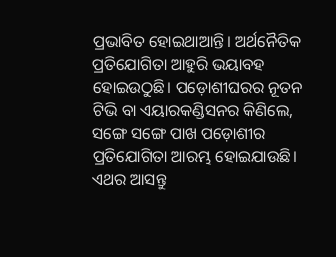ପ୍ରଭାବିତ ହୋଇଥାଆନ୍ତି। ଅର୍ଥନୈତିକ ପ୍ରତିଯୋଗିତା ଆହୁରି ଭୟାବହ ହୋଇଉଠୁଛି। ପଡ଼ୋଶୀଘରର ନୂତନ ଟିଭି ବା ଏୟାରକଣ୍ଡିସନର କିଣିଲେ, ସଙ୍ଗେ ସଙ୍ଗେ ପାଖ ପଡ଼ୋଶୀର ପ୍ରତିଯୋଗିତା ଆରମ୍ଭ ହୋଇଯାଉଛି।
ଏଥର ଆସନ୍ତୁ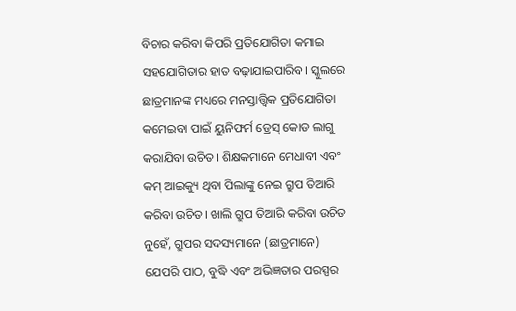ବିଚାର କରିବା କିପରି ପ୍ରତିଯୋଗିତା କମାଇ ସହଯୋଗିତାର ହାତ ବଢ଼ାଯାଇପାରିବ। ସ୍କୁଲରେ ଛାତ୍ରମାନଙ୍କ ମଧ୍ୟରେ ମନସ୍ତାତ୍ତ୍ୱିକ ପ୍ରତିଯୋଗିତା କମେଇବା ପାଇଁ ୟୁନିଫର୍ମ ଡ୍ରେସ୍ କୋଡ ଲାଗୁ କରାଯିବା ଉଚିତ। ଶିକ୍ଷକମାନେ ମେଧାବୀ ଏବଂ କମ୍ ଆଇକ୍ୟୁ ଥିବା ପିଲାଙ୍କୁ ନେଇ ଗ୍ରୁପ ତିଆରି କରିବା ଉଚିତ। ଖାଲି ଗ୍ରୁପ ତିଆରି କରିବା ଉଚିତ ନୁହେଁ, ଗ୍ରୁପର ସଦସ୍ୟମାନେ (ଛାତ୍ରମାନେ) ଯେପରି ପାଠ, ବୁଦ୍ଧି ଏବଂ ଅଭିଜ୍ଞତାର ପରସ୍ପର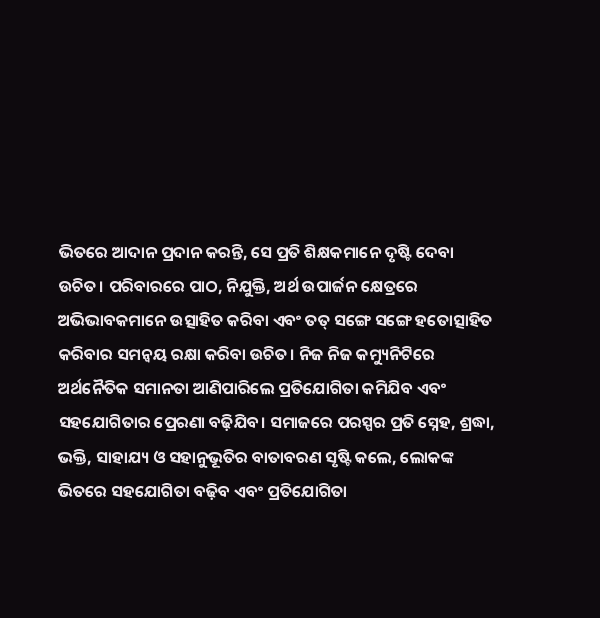ଭିତରେ ଆଦାନ ପ୍ରଦାନ କରନ୍ତି, ସେ ପ୍ରତି ଶିକ୍ଷକମାନେ ଦୃଷ୍ଟି ଦେବା ଉଚିତ। ପରିବାରରେ ପାଠ, ନିଯୁକ୍ତି, ଅର୍ଥ ଉପାର୍ଜନ କ୍ଷେତ୍ରରେ ଅଭିଭାବକମାନେ ଉତ୍ସାହିତ କରିବା ଏବଂ ତତ୍ ସଙ୍ଗେ ସଙ୍ଗେ ହତୋତ୍ସାହିତ କରିବାର ସମନ୍ବୟ ରକ୍ଷା କରିବା ଉଚିତ। ନିଜ ନିଜ କମ୍ୟୁନିଟିରେ ଅର୍ଥନୈତିକ ସମାନତା ଆଣିପାରିଲେ ପ୍ରତିଯୋଗିତା କମିଯିବ ଏବଂ ସହଯୋଗିତାର ପ୍ରେରଣା ବଢ଼ିଯିବ। ସମାଜରେ ପରସ୍ପର ପ୍ରତି ସ୍ନେହ, ଶ୍ରଦ୍ଧା, ଭକ୍ତି, ସାହାଯ୍ୟ ଓ ସହାନୁଭୂତିର ବାତାବରଣ ସୃଷ୍ଟି କଲେ, ଲୋକଙ୍କ ଭିତରେ ସହଯୋଗିତା ବଢ଼ିବ ଏବଂ ପ୍ରତିଯୋଗିତା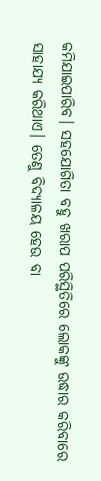କମିଯାଇପାରିବ। ସହଯୋଗିତା ବହୁ ଖରାପ ପରିସ୍ଥିତିରେ ଲୋକଙ୍କୁ ଉଦ୍ଧାର କରିବାରେ ସାହାଯ୍ୟ କରିଥାଏ। ତେଣୁ ବିଦ୍ୟାଳୟ ହେଉ ବା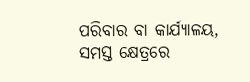ପରିବାର ବା କାର୍ଯ୍ୟାଳୟ, ସମସ୍ତ କ୍ଷେତ୍ରରେ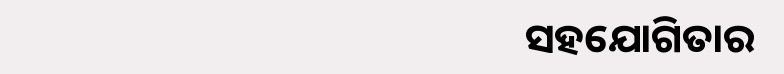ସହଯୋଗିତାର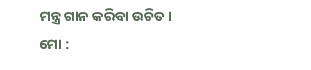ମନ୍ତ୍ର ଗାନ କରିବା ଉଚିତ।
ମୋ :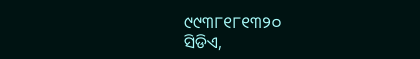୯୯୩୮୧୮୧୩୨୦
ସିଡିଏ,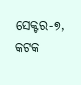ସେକ୍ଟର-୭, କଟକ